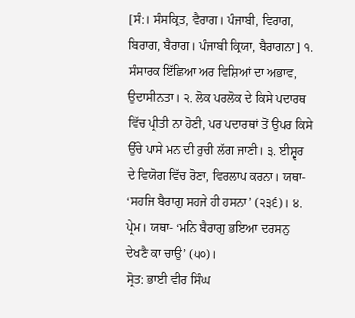[ਸੰ:। ਸੰਸਕ੍ਰਿਤ, ਵੈਰਾਗ। ਪੰਜਾਬੀ, ਵਿਰਾਗ, ਬਿਰਾਗ, ਬੈਰਾਗ। ਪੰਜਾਬੀ ਕ੍ਰਿਯਾ, ਬੈਰਾਗਨਾ] ੧. ਸੰਸਾਰਕ ਇੱਛਿਆ ਅਰ ਵਿਸ਼ਿਆਂ ਦਾ ਅਭਾਵ, ਉਦਾਸੀਨਤਾ। ੨. ਲੋਕ ਪਰਲੋਕ ਦੇ ਕਿਸੇ ਪਦਾਰਥ ਵਿੱਚ ਪ੍ਰੀਤੀ ਨਾ ਹੋਣੀ, ਪਰ ਪਦਾਰਥਾਂ ਤੋਂ ਉਪਰ ਕਿਸੇ ਉੱਚੇ ਪਾਸੇ ਮਨ ਦੀ ਰੁਚੀ ਲੱਗ ਜਾਣੀ। ੩. ਈਸ਼੍ਵਰ ਦੇ ਵਿਯੋਗ ਵਿੱਚ ਰੋਣਾ, ਵਿਰਲਾਪ ਕਰਨਾ। ਯਥਾ- ‘ਸਹਜਿ ਬੈਰਾਗੁ ਸਹਜੇ ਹੀ ਹਸਨਾ’ (੨੩੬)। ੪. ਪ੍ਰੇਮ। ਯਥਾ- ‘ਮਨਿ ਬੈਰਾਗੁ ਭਇਆ ਦਰਸਨੁ ਦੇਖਣੈ ਕਾ ਚਾਉ’ (੫੦)।
ਸ੍ਰੋਤ: ਭਾਈ ਵੀਰ ਸਿੰਘ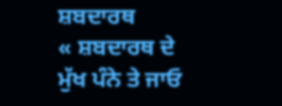ਸ਼ਬਦਾਰਥ
« ਸ਼ਬਦਾਰਥ ਦੇ ਮੁੱਖ ਪੰਨੇ ਤੇ ਜਾਓ